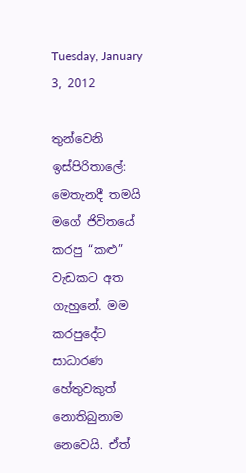Tuesday, January 3, 2012

තුන්වෙනි ඉස්පිරිතාලේ: මෙතැනදී තමයි මගේ ජිවිතයේ කරපු “කළු” වැඩකට අත ගැහුනේ. මම කරපුදේට සාධාරණ හේතුවකුත් නොතිබුනාම නෙවෙයි. ඒත්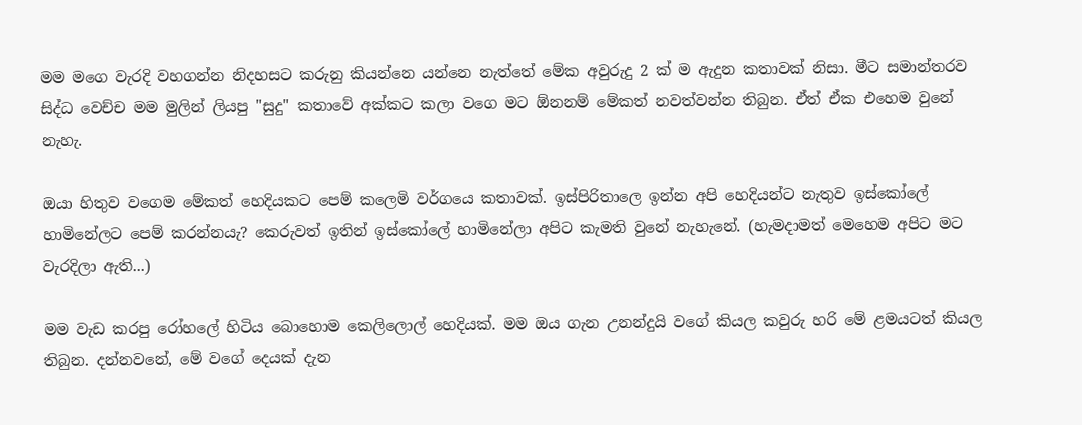මම මගෙ වැරදි වහගන්න නිදහසට කරුනු කියන්නෙ යන්නෙ නැත්තේ මේක අවුරුදු 2 ක් ම ඇදුන කතාවක් නිසා. මීට සමාන්තරව සිද්ධ වෙච්ච මම මුලින් ලියපු "සුදු" කතාවේ අක්කට කලා වගෙ මට ඕනනම් මේකත් නවත්වන්න තිබුන. ඒත් ඒක එහෙම වුනේ නැහැ.

ඔයා හිතුව වගෙම මේකත් හෙදියකට පෙම් කලෙමි වර්ගයෙ කතාවක්. ඉස්පිරිතාලෙ ඉන්න අපි හෙදියන්ට නැතුව ඉස්කෝලේ හාමිනේලට පෙම් කරන්නයැ? කෙරුවත් ඉතින් ඉස්කෝලේ හාමිනේලා අපිට කැමති වුනේ නැහැනේ. (හැමදාමත් මෙහෙම අපිට මට වැරදිලා ඇති...)

මම වැඩ කරපු රෝහලේ හිටිය බොහොම කෙලිලොල් හෙදියක්. මම ඔය ගැන උනන්දුයි වගේ කියල කවුරු හරි මේ ළමයටත් කියල තිබුන. දන්නවනේ, මේ වගේ දෙයක් දැන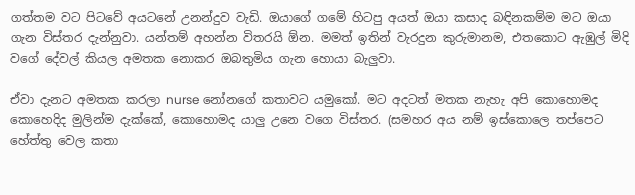ගත්තම වට පිටවේ අයටනේ උනන්දුව වැඩි. ඔයාගේ ගමේ හිටපු අයත් ඔයා කසාද බඳිනකම්ම මට ඔයා ගැන විස්තර දැන්නුවා. යන්තම් අහන්න විතරයි ඕන. මමත් ඉතින් වැරදුන කුරුමානම, එතකොට ඇඹුල් මිදි වගේ දේවල් කියල අමතක නොකර ඔබතුමිය ගැන හොයා බැලුවා.

ඒවා දැනට අමතක කරලා nurse නෝනගේ කතාවට යමුකෝ. මට අදටත් මතක නැහැ අපි කොහොමද කොහෙදිද මුලින්ම දැක්කේ, කොහොමද යාලු උනෙ වගෙ විස්තර. (සමහර අය නම් ඉස්කොලෙ තප්පෙට හේත්තු වෙල කතා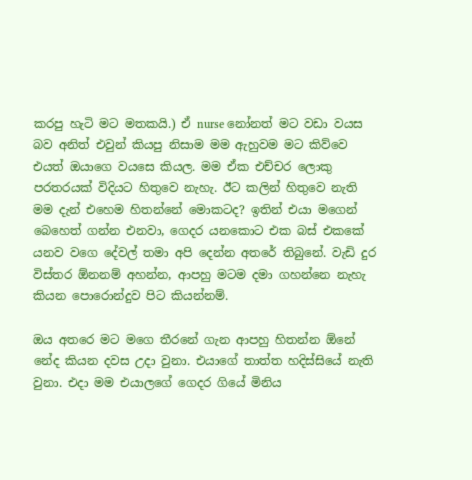කරපු හැටි මට මතකයි.) ඒ nurse නෝනත් මට වඩා වයස බව අනිත් එවුන් කියපු නිසාම මම ඇහුවම මට කිව්වෙ එයත් ඔයාගෙ වයසෙ කියල. මම ඒක එච්චර ලොකු පරතරයක් විදියට හිතුවෙ නැහැ. ඊට කලින් හිතුවෙ නැති මම දැන් එහෙම හිතන්නේ මොකටද? ඉතින් එයා මගෙන් බෙහෙත් ගන්න එනවා, ගෙදර යනකොට එක බස් එකකේ යනව වගෙ දේවල් තමා අපි දෙන්න අතරේ තිබුනේ. වැඩි දුර විස්තර ඕනනම් අහන්න, ආපහු මටම දමා ගහන්නෙ නැහැ කියන පොරොන්දුව පිට කියන්නම්.

ඔය අතරෙ මට මගෙ තීරනේ ගැන ආපහු හිතන්න ඕනේ නේද කියන දවස උදා වුනා. එයාගේ තාත්ත හදිස්සියේ නැති වුනා. එදා මම එයාලගේ ගෙදර ගියේ මිනිය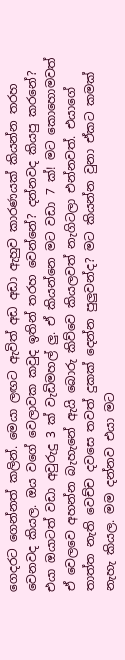ගෙදරට ගෙන්නත් කලින්. මෙයා ලඟට ඇවිත් අඩ අඩා ඇහුව කාරණයක් කියන්න තරහ වෙනවද කියල. ඔය වගේ වෙලාවක කවුද ඉතින් තරහ වෙන්නේ? දන්නවද කියපු කරනේ? එයා ඔයාටත් වඩා අවුරුදු 3 ක් වැඩිමහල් ලු. ඒ කියන්නෙ මට වඩා 7 ක්! මට කොහොමවත් ඒ වෙලවෙ අහන්න බැහැනේ ඇයි බොරු කිව්වෙ කියලවත් නැගිටලා එන්නවත්. එයාගේ තාත්ත නැති වෙච්ච දවසෙ තවත් දුකක් දෙන්න පුලුවන්ද? මට කියන්න වුනා ඒකට කමක් නැහැ කියල. මම දන්නව එයා මට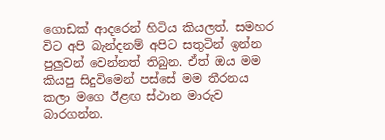ගොඩක් ආදරෙන් හිටිය කියලත්. සමහර විට අපි බැන්දනම් අපිට සතුටින් ඉන්න පුලුවන් වෙන්නත් තිබුන. ඒත් ඔය මම කියපු සිදුවිමෙන් පස්සේ මම තීරනය කලා මගෙ ඊළඟ ස්ථාන මාරුව බාරගන්න.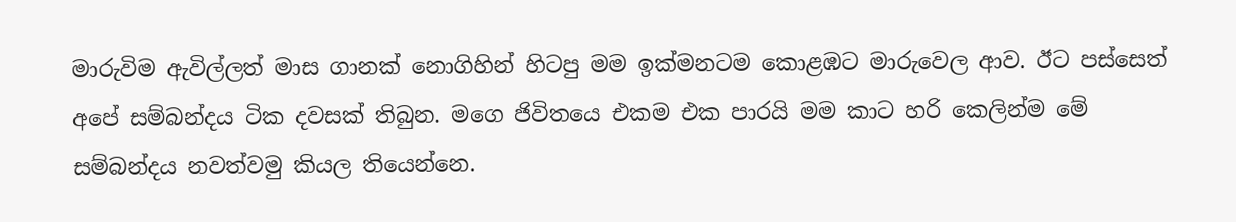මාරුවිම ඇවිල්ලත් මාස ගානක් නොගිහින් හිටපු මම ඉක්මනටම කොළඹට මාරුවෙල ආව. ඊට පස්සෙත් අපේ සම්බන්දය ටික දවසක් තිබුන. මගෙ ජිවිතයෙ එකම එක පාරයි මම කාට හරි කෙලින්ම මේ සම්බන්දය නවත්වමු කියල තියෙන්නෙ.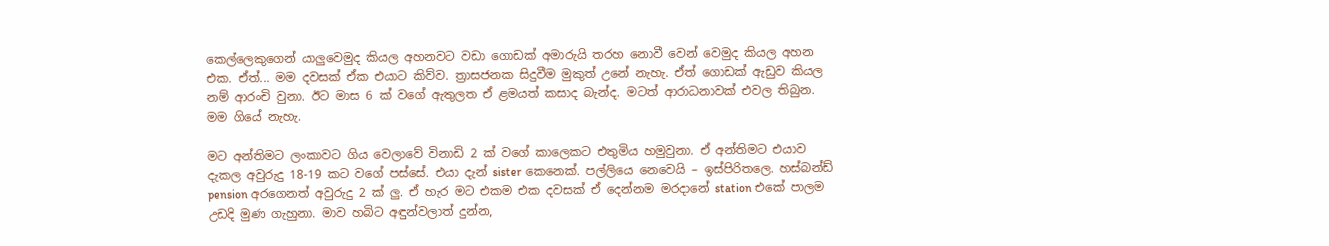කෙල්ලෙකුගෙන් යාලුවෙමුද කියල අහනවට වඩා ගොඩක් අමාරුයි තරහ නොවී වෙන් වෙමුද කියල අහන එක. ඒත්... මම දවසක් ඒක එයාට කිව්ව. ත්‍රාසජනක සිදුවීම මුකුත් උනේ නැහැ. ඒත් ගොඩක් ඇඩුව කියල නම් ආරංචි වුනා. ඊට මාස 6 ක් වගේ ඇතුලත ඒ ළමයත් කසාද බැන්ද. මටත් ආරාධනාවක් එවල තිබුන. මම ගියේ නැහැ.

මට අන්තිමට ලංකාවට ගිය වෙලාවේ විනාඩි 2 ක් වගේ කාලෙකට එතුමිය හමුවුනා. ඒ අන්තිමට එයාව දැකල අවුරුදු 18-19 කට වගේ පස්සේ. එයා දැන් sister කෙනෙක්. පල්ලියෙ නෙවෙයි – ඉස්පිරිතලෙ. හස්බන්ඩ් pension අරගෙනත් අවුරුදු 2 ක් ලු. ඒ හැර මට එකම එක දවසක් ඒ දෙන්නම මරදානේ station එකේ පාලම උඩදි මුණ ගැහුනා. මාව හබිට අඳුන්වලාත් දුන්න,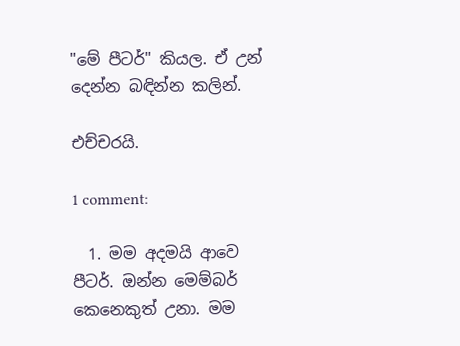"මේ පීටර්" කියල. ඒ උන් දෙන්න බඳින්න කලින්.

එච්චරයි.

1 comment:

  1. මම අදමයි ආවෙ පීටර්. ඔන්න මෙම්බර් කෙනෙකුත් උනා. මම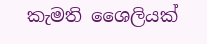කැමති ශෛලියක්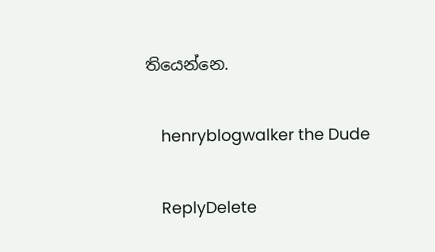තියෙන්නෙ.

    henryblogwalker the Dude

    ReplyDelete